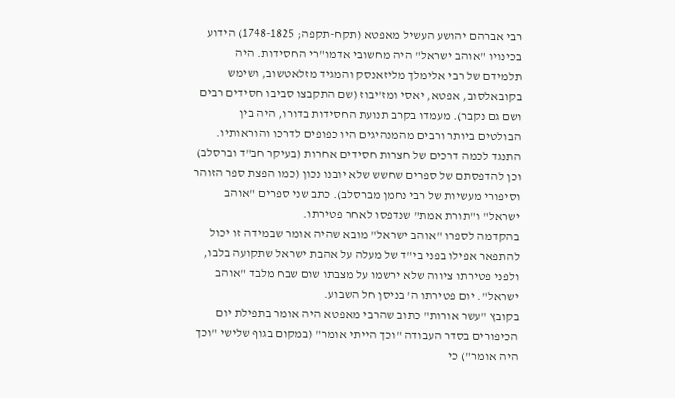רבי אברהם יהושע העשיל מאפטא (תקח-תקפה; 1748-1825) הידוע בכינויו "אוהב ישראל" היה מחשובי אדמו"רי החסידות. היה תלמידם של רבי אלימלך מליזאנסק והמגיד מזלאטשוב, ושימש בקובאלסוב, אפטא, יאסי ומז'יבוז (שם התקבצו סביבו חסידים רבים ושם גם נקבר). מעמדו בקרב תנועת החסידות בדורו, היה בין הבולטים ביותר ורבים מהמנהיגים היו כפופים לדרכו והוראותיו. התנגד לכמה דרכים של חצרות חסידים אחרות (בעיקר חב"ד וברסלב) וכן להדפסתם של ספרים שחשש שלא יובנו נכון (כמו הפצת ספר הזוהר וסיפורי מעשיות של רבי נחמן מברסלב). כתב שני ספרים "אוהב ישראל" ו"תורת אמת" שנדפסו לאחר פטירתו.
בהקדמה לספרו "אוהב ישראל" מובא שהיה אומר שבמידה זו יכול להתפאר אפילו בפני בי"ד של מעלה על אהבת ישראל שתקועה בלבו, ולפני פטירתו ציווה שלא ירשמו על מצבתו שום שבח מלבד "אוהב ישראל". יום פטירתו ה' בניסן חל השבוע.
בקובץ "עשר אורות" כתוב שהרבי מאפטא היה אומר בתפילת יום הכיפורים בסדר העבודה "וכך הייתי אומר" (במקום בגוף שלישי "וכך היה אומר") כי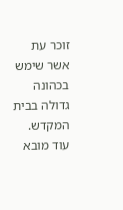זוכר עת אשר שימש בכהונה גדולה בבית המקדש.
עוד מובא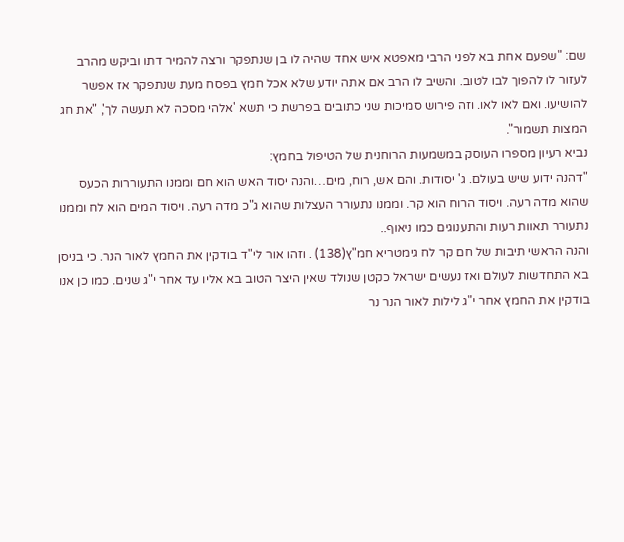שם: "שפעם אחת בא לפני הרבי מאפטא איש אחד שהיה לו בן שנתפקר ורצה להמיר דתו וביקש מהרב לעזור לו להפוך לבו לטוב. והשיב לו הרב אם אתה יודע שלא אכל חמץ בפסח מעת שנתפקר אז אפשר להושיעו. ואם לאו לאו. וזה פירוש סמיכות שני כתובים בפרשת כי תשא 'אלהי מסכה לא תעשה לך', "את חג המצות תשמור".
נביא רעיון מספרו העוסק במשמעות הרוחנית של הטיפול בחמץ:
"דהנה ידוע שיש בעולם. ג' יסודות. והם אש, רוח, מים…והנה יסוד האש הוא חם וממנו התעוררות הכעס שהוא מדה רעה. ויסוד הרוח הוא קר. וממנו נתעורר העצלות שהוא ג"כ מדה רעה. ויסוד המים הוא לח וממנו נתעורר תאוות רעות והתענוגים כמו ניאוף..
והנה הראשי תיבות של חם קר לח גימטריא חמ"ץ(138) . וזהו אור לי"ד בודקין את החמץ לאור הנר. כי בניסן בא התחדשות לעולם ואז נעשים ישראל כקטן שנולד שאין היצר הטוב בא אליו עד אחר י"ג שנים. כמו כן אנו בודקין את החמץ אחר י"ג לילות לאור הנר נר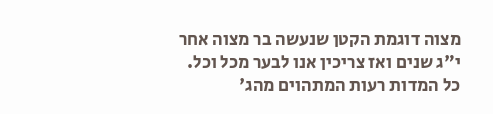מצוה דוגמת הקטן שנעשה בר מצוה אחר י"ג שנים ואז צריכין אנו לבער מכל וכל. כל המדות רעות המתהוים מהג'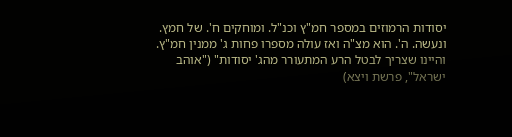יסודות הרמוזים במספר חמ"ץ וכנ"ל. ומוחקים ח'. של חמץ. ונעשה. ה'. הוא מצ"ה ואז עולה מספרו פחות ג' ממנין חמ"ץ. והיינו שצריך לבטל הרע המתעורר מהג' יסודות" ("אוהב ישראל", פרשת ויצא)